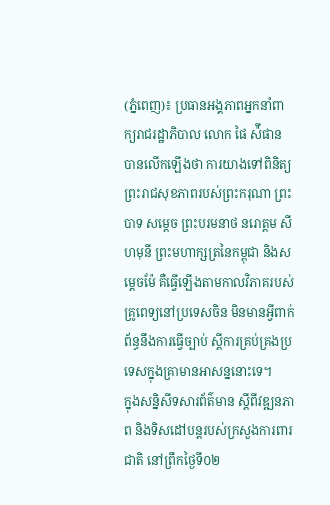(ភ្នំពេញ)៖ ប្រធានអង្គភាពអ្នកនាំពាក្យរាជរដ្ឋាភិបាល លោក ផៃ ស៉ីផាន បានលើកឡើងថា ការយាងទៅពិនិត្យព្រះរាជសុខភាពរបស់ព្រះករុណា ព្រះបាទ សម្ដេច ព្រះបរមនាថ នរោត្តម សីហមុនី ព្រះមហាក្សត្រនៃកម្ពុជា និងសម្ដេចម៉ែ គឺធ្វើឡើងតាមកាលវិភាគរបស់គ្រូពេទ្យនៅប្រទេសចិន មិនមានអ្វីពាក់ព័ន្ធនឹងការធ្វើច្បាប់ ស្ដីការគ្រប់គ្រងប្រទេសក្នុងគ្រាមានអាសន្ននោះទេ។
ក្នុងសន្និសីទសារព័ត៌មាន ស្ដីពីវឌ្ឍនភាព និងទិសដៅបន្ដរបស់ក្រសួងការពារជាតិ នៅព្រឹកថ្ងៃទី០២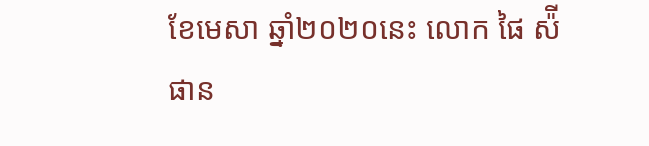ខែមេសា ឆ្នាំ២០២០នេះ លោក ផៃ ស៉ីផាន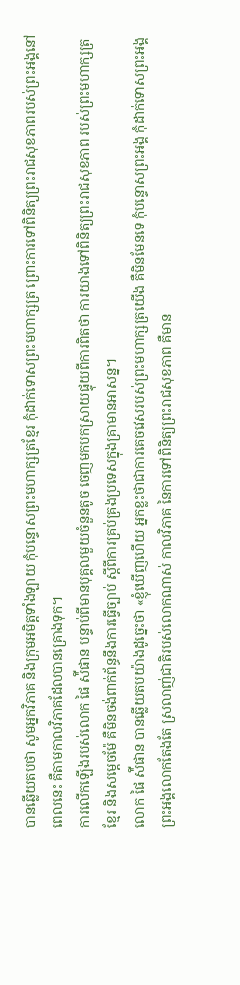បានឆ្លើយតបថា សូមអ្នកវិភាគ និងក្រុមអមិត្តទាំងឡាយ កុំបន្ទោសព្រះមហាក្សត្រខ្មែរ កុំដាក់ទោសព្រះមហាក្សត្រ ព្រោះការទៅពិនិត្យព្រះរាជសុខភាពរបស់ព្រះអង្គនៅពេលនេះ គឺតាមកាលវិភាគដែលបានគ្រោងទុក។
ការលើកឡើងរបស់លោក ផៃ ស៉ីផាន បន្ទាប់ពីមានបុគ្គលមួយចំនួនតូច ចេញមកបកស្រាយផ្ទុយពីការពិតថា ការយាងទៅពិនិត្យព្រះរាជសុខភាព របស់ព្រះមហាក្សត្រខ្មែរ និងសម្ដេចម៉ែ គឺមិនចង់ពាក់ព័ន្ធនឹងការធ្វើច្បាប់ ស្ដីពីការគ្រប់គ្រងប្រទេសក្នុងគ្រាមានអាសន្ន។
លោក ផៃ ស៉ីផាន បានឆ្លើយតបយ៉ាងដូច្នេះថា «ខ្ញុំឃើញហើយ អ្នកខ្លះថាជាការគេចវេសរបស់ព្រះមហាក្សត្រយើង គឺមិនមែនទេ កុំបន្ទោសព្រះអង្គ កុំដាក់ទោសព្រះអង្គ ព្រះអង្គលោកតែងតែ ស្រលាញ់ជាតិរបស់លោកណាស់ កាលវិភាគ នៃការទៅពិនិត្យព្រះរាជសុខភាព គឺមាន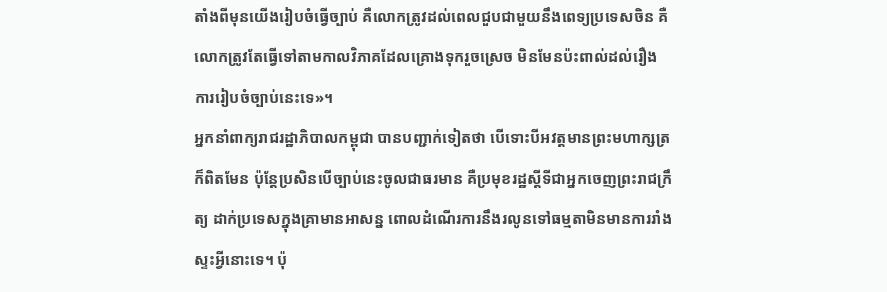តាំងពីមុនយើងរៀបចំធ្វើច្បាប់ គឺលោកត្រូវដល់ពេលជួបជាមួយនឹងពេទ្យប្រទេសចិន គឺលោកត្រូវតែធ្វើទៅតាមកាលវិភាគដែលគ្រោងទុករួចស្រេច មិនមែនប៉ះពាល់ដល់រឿង ការរៀបចំច្បាប់នេះទេ»។
អ្នកនាំពាក្យរាជរដ្ឋាភិបាលកម្ពុជា បានបញ្ជាក់ទៀតថា បើទោះបីអវត្តមានព្រះមហាក្សត្រ ក៏ពិតមែន ប៉ុន្ដែប្រសិនបើច្បាប់នេះចូលជាធរមាន គឺប្រមុខរដ្ឋស្ដីទីជាអ្នកចេញព្រះរាជក្រឹត្យ ដាក់ប្រទេសក្នុងគ្រាមានអាសន្ន ពោលដំណើរការនឹងរលូនទៅធម្មតាមិនមានការរាំងស្ទះអ្វីនោះទេ។ ប៉ុ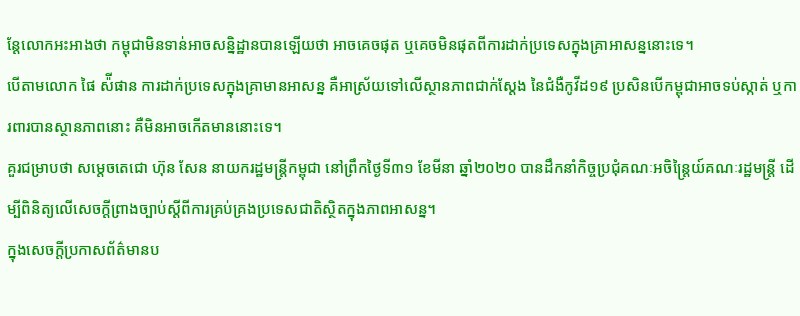ន្ដែលោកអះអាងថា កម្ពុជាមិនទាន់អាចសន្និដ្ឋានបានឡើយថា អាចគេចផុត ឬគេចមិនផុតពីការដាក់ប្រទេសក្នុងគ្រាអាសន្ននោះទេ។
បើតាមលោក ផៃ ស៉ីផាន ការដាក់ប្រទេសក្នុងគ្រាមានអាសន្ន គឺអាស្រ័យទៅលើស្ថានភាពជាក់ស្ដែង នៃជំងឺកូវីដ១៩ ប្រសិនបើកម្ពុជាអាចទប់ស្កាត់ ឬការពារបានស្ថានភាពនោះ គឺមិនអាចកើតមាននោះទេ។
គួរជម្រាបថា សម្តេចតេជោ ហ៊ុន សែន នាយករដ្ឋមន្ត្រីកម្ពុជា នៅព្រឹកថ្ងៃទី៣១ ខែមីនា ឆ្នាំ២០២០ បានដឹកនាំកិច្ចប្រជុំគណៈអចិន្ត្រៃយ៍គណៈរដ្ឋមន្ត្រី ដើម្បីពិនិត្យលើសេចក្តីព្រាងច្បាប់ស្តីពីការគ្រប់គ្រងប្រទេសជាតិស្ថិតក្នុងភាពអាសន្ន។
ក្នុងសេចក្តីប្រកាសព័ត៌មានប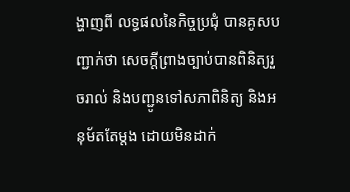ង្ហាញពី លទ្ធផលនៃកិច្ចប្រជុំ បានគូសបញ្ជាក់ថា សេចក្តីព្រាងច្បាប់បានពិនិត្យរួចរាល់ និងបញ្ជូនទៅសភាពិនិត្យ និងអនុម័តតែម្តង ដោយមិនដាក់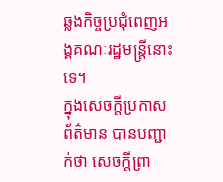ឆ្លងកិច្ចប្រជុំពេញអង្គគណៈរដ្ឋមន្ត្រីនោះទេ។
ក្នុងសេចក្តីប្រកាសព័ត៌មាន បានបញ្ជាក់ថា សេចក្តីព្រា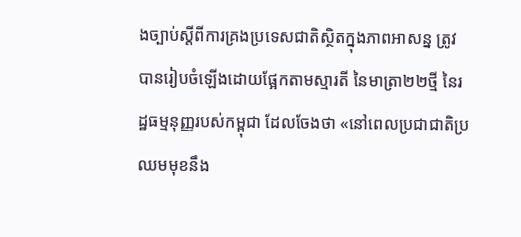ងច្បាប់ស្តីពីការគ្រងប្រទេសជាតិស្ថិតក្នុងភាពអាសន្ន ត្រូវបានរៀបចំឡើងដោយផ្អែកតាមស្មារតី នៃមាត្រា២២ថ្មី នៃរដ្ឋធម្មនុញ្ញរបស់កម្ពុជា ដែលចែងថា «នៅពេលប្រជាជាតិប្រឈមមុខនឹង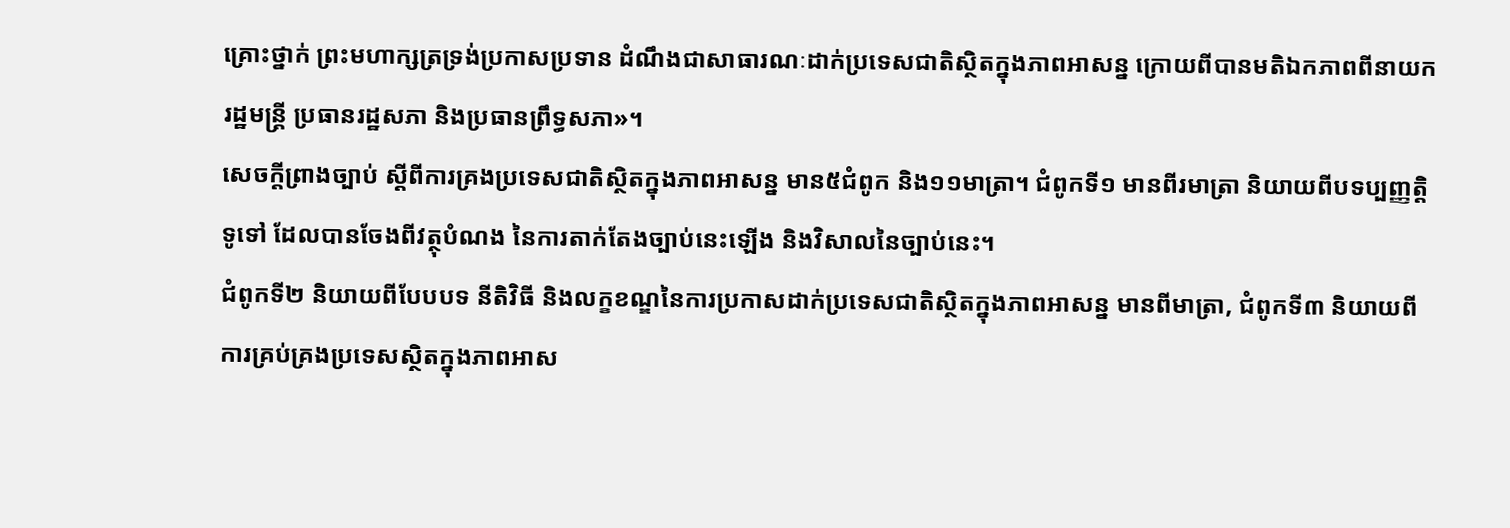គ្រោះថ្នាក់ ព្រះមហាក្សត្រទ្រង់ប្រកាសប្រទាន ដំណឹងជាសាធារណៈដាក់ប្រទេសជាតិស្ថិតក្នុងភាពអាសន្ន ក្រោយពីបានមតិឯកភាពពីនាយករដ្ឋមន្ត្រី ប្រធានរដ្ឋសភា និងប្រធានព្រឹទ្ធសភា»។
សេចក្តីព្រាងច្បាប់ ស្តីពីការគ្រងប្រទេសជាតិស្ថិតក្នុងភាពអាសន្ន មាន៥ជំពូក និង១១មាត្រា។ ជំពូកទី១ មានពីរមាត្រា និយាយពីបទប្បញ្ញត្តិទូទៅ ដែលបានចែងពីវត្ថុបំណង នៃការតាក់តែងច្បាប់នេះឡើង និងវិសាលនៃច្បាប់នេះ។
ជំពូកទី២ និយាយពីបែបបទ នីតិវិធី និងលក្ខខណ្ឌនៃការប្រកាសដាក់ប្រទេសជាតិស្ថិតក្នុងភាពអាសន្ន មានពីមាត្រា, ជំពូកទី៣ និយាយពីការគ្រប់គ្រងប្រទេសស្ថិតក្នុងភាពអាស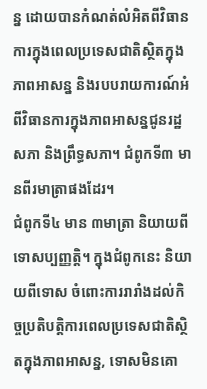ន្ន ដោយបានកំណត់លំអិតពីវិធានការក្នុងពេលប្រទេសជាតិស្ថិតក្នុងភាពអាសន្ន និងរបបរាយការណ៍អំពីវិធានការក្នុងភាពអាសន្នជូនរដ្ឋសភា និងព្រឹទ្ធសភា។ ជំពូកទី៣ មានពីរមាត្រាផងដែរ។
ជំពូកទី៤ មាន ៣មាត្រា និយាយពីទោសប្បញ្ញត្តិ។ ក្នុងជំពូកនេះ និយាយពីទោស ចំពោះការរារាំងដល់កិច្ចប្រតិបត្តិការពេលប្រទេសជាតិស្ថិតក្នុងភាពអាសន្ន, ទោសមិនគោ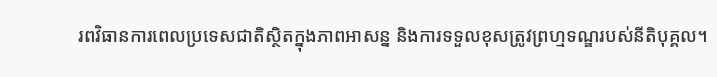រពវិធានការពេលប្រទេសជាតិស្ថិតក្នុងភាពអាសន្ន និងការទទួលខុសត្រូវព្រហ្មទណ្ឌរបស់នីតិបុគ្គល។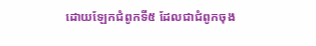ដោយឡែកជំពូកទី៥ ដែលជាជំពូកចុង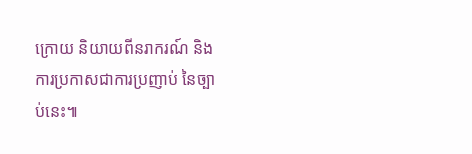ក្រោយ និយាយពីនរាករណ៍ និងការប្រកាសជាការប្រញាប់ នៃច្បាប់នេះ៕